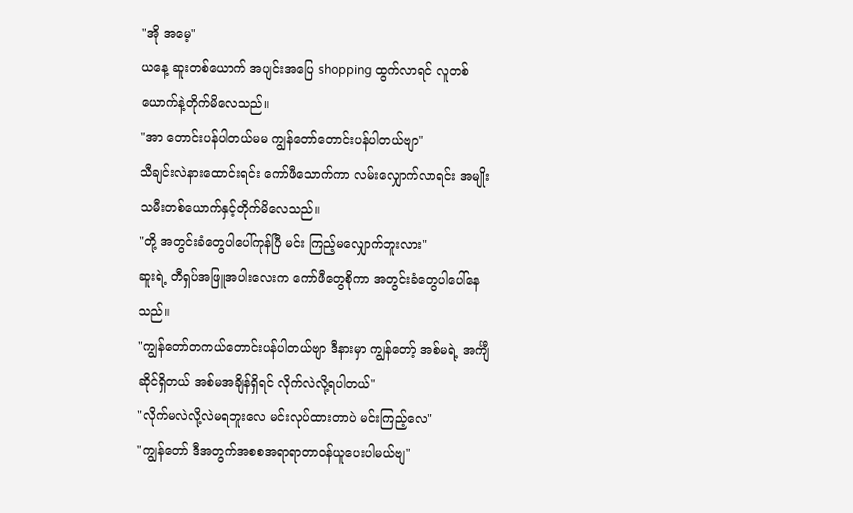"အို အမေ့"
ယနေ့ ဆူးတစ်ယောက် အပျင်းအပြေ shopping ထွက်လာရင် လူတစ်ယောက်နဲ့တိုက်မိလေသည်။
"အာ တောင်းပန်ပါတယ်မမ ကျွန်တော်တောင်းပန်ပါတယ်ဗျာ"
သီချင်းလဲနားထောင်းရင်း ကော်ဖီသောက်ကာ လမ်းလျှောက်လာရင်း အမျိုးသမီးတစ်ယောက်နှင့်တိုက်မိလေသည်။
"တို့ အတွင်းခံတွေပါပေါ်ကုန်ပြီ မင်း ကြည့်မလျှောက်ဘူးလား"
ဆူးရဲ့ တီရှပ်အဖြူအပါးလေးက ကော်ဖီတွေစိုကာ အတွင်းခံတွေပါပေါ်နေသည်။
"ကျွန်တော်တကယ်တောင်းပန်ပါတယ်ဗျာ ဒီနားမှာ ကျွန်တော့် အစ်မရဲ့ အင်္ကျီဆိုင်ရှိတယ် အစ်မအချိန်ရှိရင် လိုက်လဲလို့ရပါတယ်"
"လိုက်မလဲလို့လဲမရဘူးလေ မင်းလုပ်ထားတာပဲ မင်းကြည့်လေ"
"ကျွန်တော် ဒီအတွက်အစစအရာရာတာ၀န်ယူပေးပါမယ်ဗျ"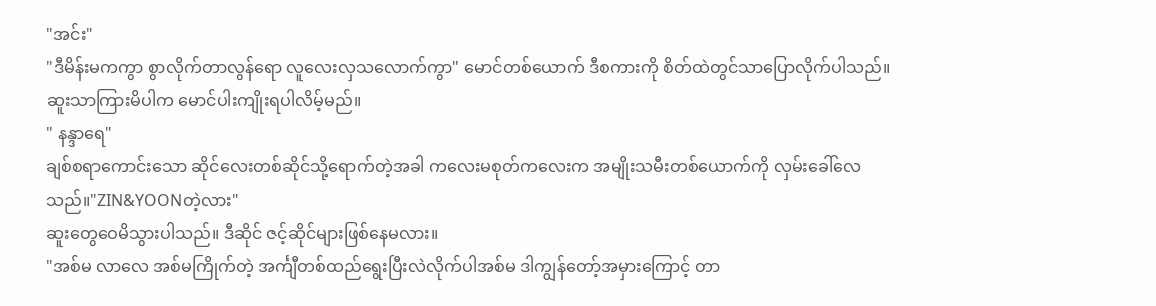"အင်း"
"ဒီမိန်းမကကွာ စွာလိုက်တာလွန်ရော လူလေးလှသလောက်ကွာ" မောင်တစ်ယောက် ဒီစကားကို စိတ်ထဲတွင်သာပြောလိုက်ပါသည်။ ဆူးသာကြားမိပါက မောင်ပါးကျိုးရပါလိမ့်မည်။
" နန္ဒာရေ"
ချစ်စရာကောင်းသော ဆိုင်လေးတစ်ဆိုင်သို့ရောက်တဲ့အခါ ကလေးမစုတ်ကလေးက အမျိုးသမီးတစ်ယောက်ကို လှမ်းခေါ်လေသည်။"ZIN&YOONတဲ့လား"
ဆူးတွေဝေမိသွားပါသည်။ ဒီဆိုင် ဇင့်ဆိုင်များဖြစ်နေမလား။
"အစ်မ လာလေ အစ်မကြိုက်တဲ့ အင်္ကျီတစ်ထည်ရွေးပြီးလဲလိုက်ပါအစ်မ ဒါကျွန်တော့်အမှားကြောင့် တာ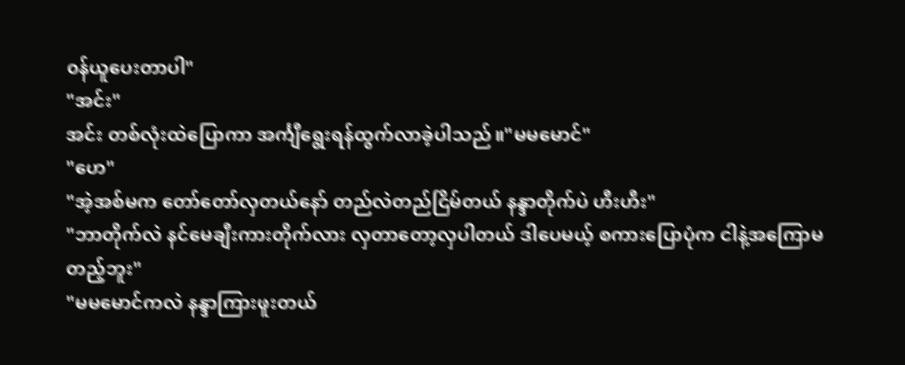၀န်ယူပေးတာပါ"
"အင်း"
အင်း တစ်လုံးထဲပြောကာ အင်္ကျီရွေးရန်ထွက်လာခဲ့ပါသည်။"မမမောင်"
"ဟေ"
"အဲ့အစ်မက တော်တော်လှတယ်နော် တည်လဲတည်ငြိမ်တယ် နန္ဒာတိုက်ပဲ ဟီးဟီး"
"ဘာတိုက်လဲ နင်မေချီးကားတိုက်လား လှတာတော့လှပါတယ် ဒါပေမယ့် စကားပြောပုံက ငါနဲ့အကြောမတည့်ဘူး"
"မမမောင်ကလဲ နန္ဒာကြားဖူးတယ်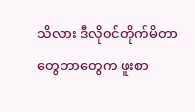သိလား ဒီလို၀င်တိုက်မိတာတွေဘာတွေက ဖူးစာ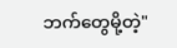ဘက်တွေမို့တဲ့"